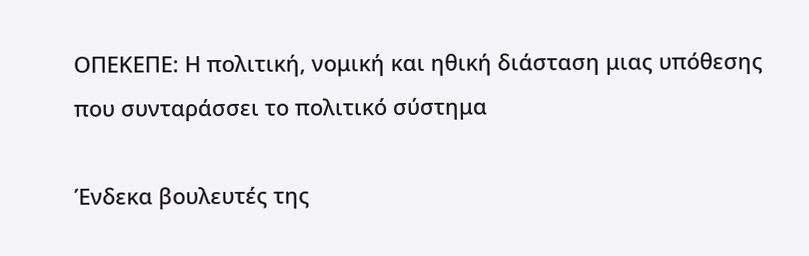ΟΠΕΚΕΠΕ: Η πολιτική, νομική και ηθική διάσταση μιας υπόθεσης που συνταράσσει το πολιτικό σύστημα

Ένδεκα βουλευτές της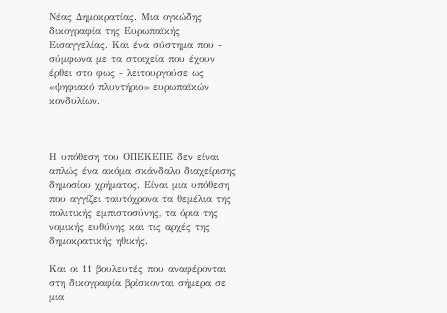Νέας Δημοκρατίας. Μια ογκώδης δικογραφία της Ευρωπαϊκής Εισαγγελίας. Και ένα σύστημα που - σύμφωνα με τα στοιχεία που έχουν έρθει στο φως - λειτουργούσε ως «ψηφιακό πλυντήριο» ευρωπαϊκών κονδυλίων.



Η υπόθεση του ΟΠΕΚΕΠΕ δεν είναι απλώς ένα ακόμα σκάνδαλο διαχείρισης δημοσίου χρήματος. Είναι μια υπόθεση που αγγίζει ταυτόχρονα τα θεμέλια της πολιτικής εμπιστοσύνης, τα όρια της νομικής ευθύνης και τις αρχές της δημοκρατικής ηθικής.

Και οι 11 βουλευτές που αναφέρονται στη δικογραφία βρίσκονται σήμερα σε μια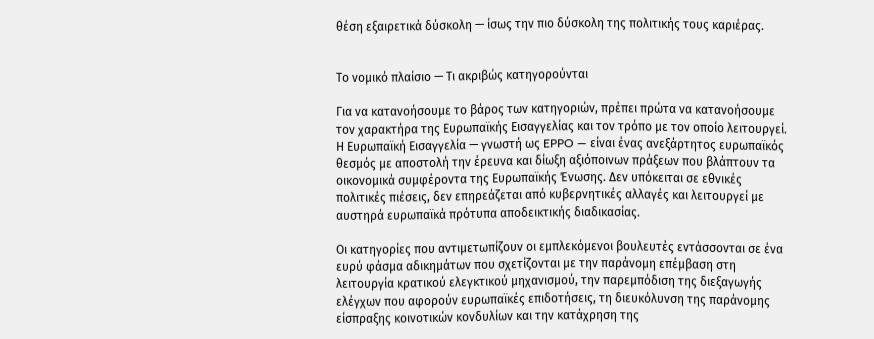θέση εξαιρετικά δύσκολη — ίσως την πιο δύσκολη της πολιτικής τους καριέρας.


Το νομικό πλαίσιο — Τι ακριβώς κατηγορούνται

Για να κατανοήσουμε το βάρος των κατηγοριών, πρέπει πρώτα να κατανοήσουμε τον χαρακτήρα της Ευρωπαϊκής Εισαγγελίας και τον τρόπο με τον οποίο λειτουργεί. Η Ευρωπαϊκή Εισαγγελία — γνωστή ως EPPO — είναι ένας ανεξάρτητος ευρωπαϊκός θεσμός με αποστολή την έρευνα και δίωξη αξιόποινων πράξεων που βλάπτουν τα οικονομικά συμφέροντα της Ευρωπαϊκής Ένωσης. Δεν υπόκειται σε εθνικές πολιτικές πιέσεις, δεν επηρεάζεται από κυβερνητικές αλλαγές και λειτουργεί με αυστηρά ευρωπαϊκά πρότυπα αποδεικτικής διαδικασίας.

Οι κατηγορίες που αντιμετωπίζουν οι εμπλεκόμενοι βουλευτές εντάσσονται σε ένα ευρύ φάσμα αδικημάτων που σχετίζονται με την παράνομη επέμβαση στη λειτουργία κρατικού ελεγκτικού μηχανισμού, την παρεμπόδιση της διεξαγωγής ελέγχων που αφορούν ευρωπαϊκές επιδοτήσεις, τη διευκόλυνση της παράνομης είσπραξης κοινοτικών κονδυλίων και την κατάχρηση της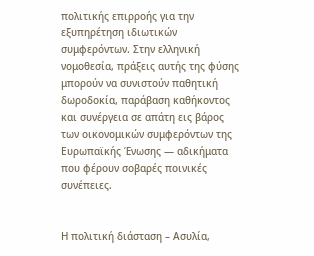πολιτικής επιρροής για την εξυπηρέτηση ιδιωτικών συμφερόντων. Στην ελληνική νομοθεσία, πράξεις αυτής της φύσης μπορούν να συνιστούν παθητική δωροδοκία, παράβαση καθήκοντος και συνέργεια σε απάτη εις βάρος των οικονομικών συμφερόντων της Ευρωπαϊκής Ένωσης — αδικήματα που φέρουν σοβαρές ποινικές συνέπειες.


Η πολιτική διάσταση – Ασυλία,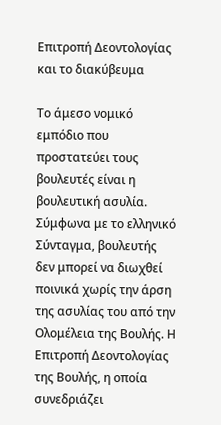Επιτροπή Δεοντολογίας και το διακύβευμα

Το άμεσο νομικό εμπόδιο που προστατεύει τους βουλευτές είναι η βουλευτική ασυλία. Σύμφωνα με το ελληνικό Σύνταγμα, βουλευτής δεν μπορεί να διωχθεί ποινικά χωρίς την άρση της ασυλίας του από την Ολομέλεια της Βουλής. Η Επιτροπή Δεοντολογίας της Βουλής, η οποία συνεδριάζει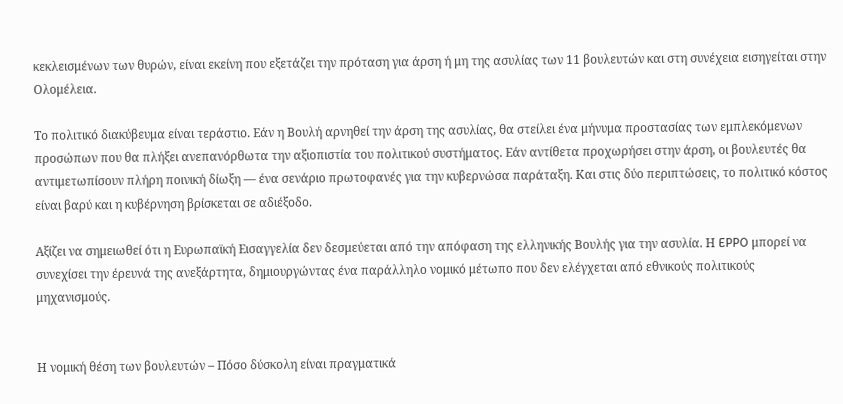κεκλεισμένων των θυρών, είναι εκείνη που εξετάζει την πρόταση για άρση ή μη της ασυλίας των 11 βουλευτών και στη συνέχεια εισηγείται στην Ολομέλεια.

Το πολιτικό διακύβευμα είναι τεράστιο. Εάν η Βουλή αρνηθεί την άρση της ασυλίας, θα στείλει ένα μήνυμα προστασίας των εμπλεκόμενων προσώπων που θα πλήξει ανεπανόρθωτα την αξιοπιστία του πολιτικού συστήματος. Εάν αντίθετα προχωρήσει στην άρση, οι βουλευτές θα αντιμετωπίσουν πλήρη ποινική δίωξη — ένα σενάριο πρωτοφανές για την κυβερνώσα παράταξη. Και στις δύο περιπτώσεις, το πολιτικό κόστος είναι βαρύ και η κυβέρνηση βρίσκεται σε αδιέξοδο.

Αξίζει να σημειωθεί ότι η Ευρωπαϊκή Εισαγγελία δεν δεσμεύεται από την απόφαση της ελληνικής Βουλής για την ασυλία. Η EPPO μπορεί να συνεχίσει την έρευνά της ανεξάρτητα, δημιουργώντας ένα παράλληλο νομικό μέτωπο που δεν ελέγχεται από εθνικούς πολιτικούς μηχανισμούς.


Η νομική θέση των βουλευτών – Πόσο δύσκολη είναι πραγματικά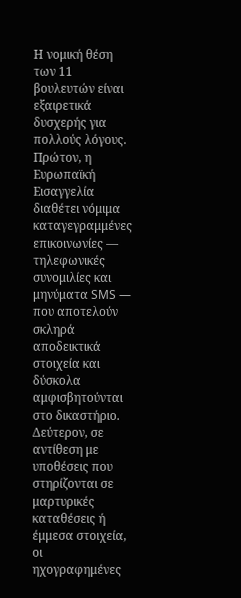Η νομική θέση των 11 βουλευτών είναι εξαιρετικά δυσχερής για πολλούς λόγους. Πρώτον, η Ευρωπαϊκή Εισαγγελία διαθέτει νόμιμα καταγεγραμμένες επικοινωνίες — τηλεφωνικές συνομιλίες και μηνύματα SMS — που αποτελούν σκληρά αποδεικτικά στοιχεία και δύσκολα αμφισβητούνται στο δικαστήριο. Δεύτερον, σε αντίθεση με υποθέσεις που στηρίζονται σε μαρτυρικές καταθέσεις ή έμμεσα στοιχεία, οι ηχογραφημένες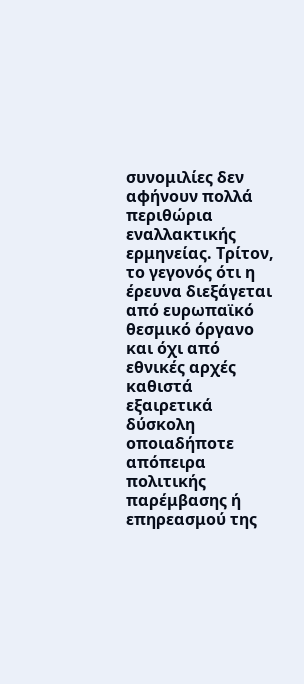συνομιλίες δεν αφήνουν πολλά περιθώρια εναλλακτικής ερμηνείας. Τρίτον, το γεγονός ότι η έρευνα διεξάγεται από ευρωπαϊκό θεσμικό όργανο και όχι από εθνικές αρχές καθιστά εξαιρετικά δύσκολη οποιαδήποτε απόπειρα πολιτικής παρέμβασης ή επηρεασμού της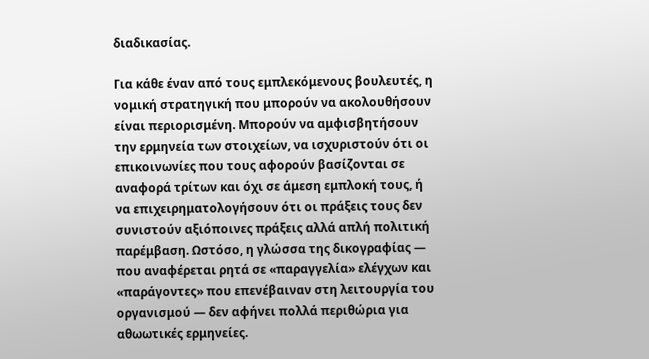διαδικασίας.

Για κάθε έναν από τους εμπλεκόμενους βουλευτές, η νομική στρατηγική που μπορούν να ακολουθήσουν είναι περιορισμένη. Μπορούν να αμφισβητήσουν την ερμηνεία των στοιχείων, να ισχυριστούν ότι οι επικοινωνίες που τους αφορούν βασίζονται σε αναφορά τρίτων και όχι σε άμεση εμπλοκή τους, ή να επιχειρηματολογήσουν ότι οι πράξεις τους δεν συνιστούν αξιόποινες πράξεις αλλά απλή πολιτική παρέμβαση. Ωστόσο, η γλώσσα της δικογραφίας — που αναφέρεται ρητά σε «παραγγελία» ελέγχων και «παράγοντες» που επενέβαιναν στη λειτουργία του οργανισμού — δεν αφήνει πολλά περιθώρια για αθωωτικές ερμηνείες.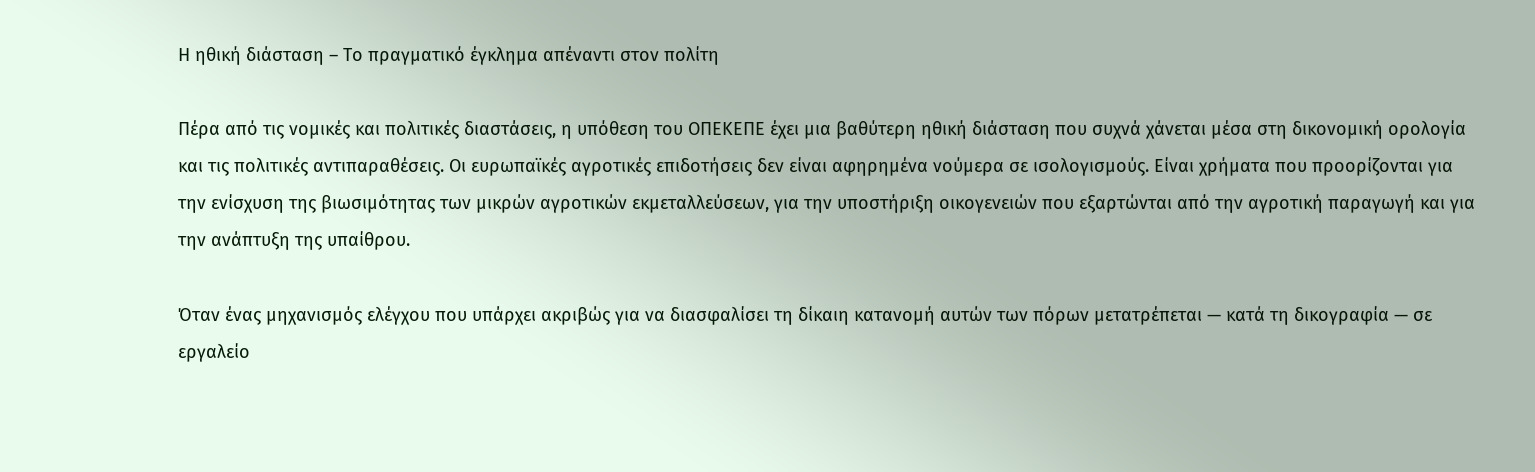Η ηθική διάσταση – Το πραγματικό έγκλημα απέναντι στον πολίτη

Πέρα από τις νομικές και πολιτικές διαστάσεις, η υπόθεση του ΟΠΕΚΕΠΕ έχει μια βαθύτερη ηθική διάσταση που συχνά χάνεται μέσα στη δικονομική ορολογία και τις πολιτικές αντιπαραθέσεις. Οι ευρωπαϊκές αγροτικές επιδοτήσεις δεν είναι αφηρημένα νούμερα σε ισολογισμούς. Είναι χρήματα που προορίζονται για την ενίσχυση της βιωσιμότητας των μικρών αγροτικών εκμεταλλεύσεων, για την υποστήριξη οικογενειών που εξαρτώνται από την αγροτική παραγωγή και για την ανάπτυξη της υπαίθρου.

Όταν ένας μηχανισμός ελέγχου που υπάρχει ακριβώς για να διασφαλίσει τη δίκαιη κατανομή αυτών των πόρων μετατρέπεται — κατά τη δικογραφία — σε εργαλείο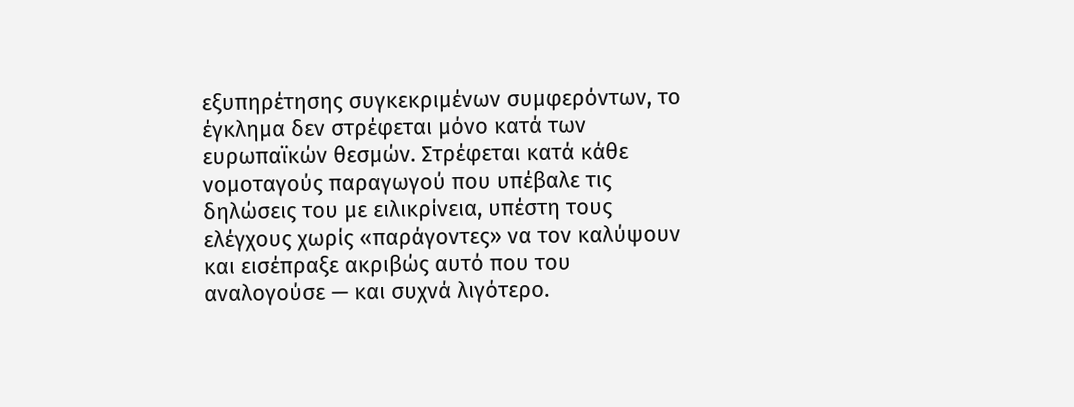εξυπηρέτησης συγκεκριμένων συμφερόντων, το έγκλημα δεν στρέφεται μόνο κατά των ευρωπαϊκών θεσμών. Στρέφεται κατά κάθε νομοταγούς παραγωγού που υπέβαλε τις δηλώσεις του με ειλικρίνεια, υπέστη τους ελέγχους χωρίς «παράγοντες» να τον καλύψουν και εισέπραξε ακριβώς αυτό που του αναλογούσε — και συχνά λιγότερο.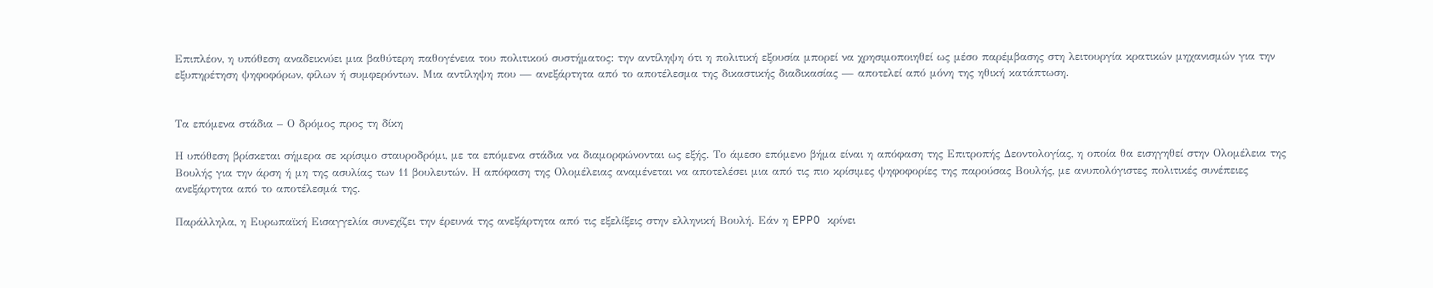Επιπλέον, η υπόθεση αναδεικνύει μια βαθύτερη παθογένεια του πολιτικού συστήματος: την αντίληψη ότι η πολιτική εξουσία μπορεί να χρησιμοποιηθεί ως μέσο παρέμβασης στη λειτουργία κρατικών μηχανισμών για την εξυπηρέτηση ψηφοφόρων, φίλων ή συμφερόντων. Μια αντίληψη που — ανεξάρτητα από το αποτέλεσμα της δικαστικής διαδικασίας — αποτελεί από μόνη της ηθική κατάπτωση.


Τα επόμενα στάδια – Ο δρόμος προς τη δίκη

Η υπόθεση βρίσκεται σήμερα σε κρίσιμο σταυροδρόμι, με τα επόμενα στάδια να διαμορφώνονται ως εξής. Το άμεσο επόμενο βήμα είναι η απόφαση της Επιτροπής Δεοντολογίας, η οποία θα εισηγηθεί στην Ολομέλεια της Βουλής για την άρση ή μη της ασυλίας των 11 βουλευτών. Η απόφαση της Ολομέλειας αναμένεται να αποτελέσει μια από τις πιο κρίσιμες ψηφοφορίες της παρούσας Βουλής, με ανυπολόγιστες πολιτικές συνέπειες ανεξάρτητα από το αποτέλεσμά της.

Παράλληλα, η Ευρωπαϊκή Εισαγγελία συνεχίζει την έρευνά της ανεξάρτητα από τις εξελίξεις στην ελληνική Βουλή. Εάν η EPPO κρίνει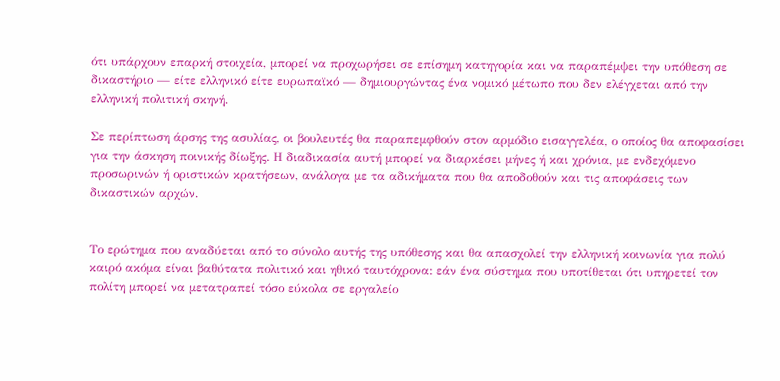ότι υπάρχουν επαρκή στοιχεία, μπορεί να προχωρήσει σε επίσημη κατηγορία και να παραπέμψει την υπόθεση σε δικαστήριο — είτε ελληνικό είτε ευρωπαϊκό — δημιουργώντας ένα νομικό μέτωπο που δεν ελέγχεται από την ελληνική πολιτική σκηνή.

Σε περίπτωση άρσης της ασυλίας, οι βουλευτές θα παραπεμφθούν στον αρμόδιο εισαγγελέα, ο οποίος θα αποφασίσει για την άσκηση ποινικής δίωξης. Η διαδικασία αυτή μπορεί να διαρκέσει μήνες ή και χρόνια, με ενδεχόμενο προσωρινών ή οριστικών κρατήσεων, ανάλογα με τα αδικήματα που θα αποδοθούν και τις αποφάσεις των δικαστικών αρχών.


Το ερώτημα που αναδύεται από το σύνολο αυτής της υπόθεσης και θα απασχολεί την ελληνική κοινωνία για πολύ καιρό ακόμα είναι βαθύτατα πολιτικό και ηθικό ταυτόχρονα: εάν ένα σύστημα που υποτίθεται ότι υπηρετεί τον πολίτη μπορεί να μετατραπεί τόσο εύκολα σε εργαλείο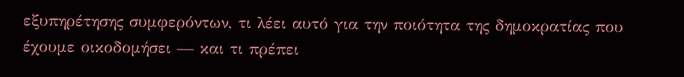εξυπηρέτησης συμφερόντων, τι λέει αυτό για την ποιότητα της δημοκρατίας που έχουμε οικοδομήσει — και τι πρέπει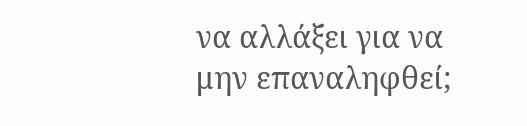να αλλάξει για να μην επαναληφθεί;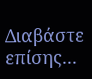Διαβάστε επίσης...